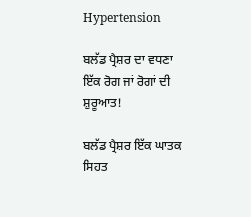Hypertension

ਬਲੱਡ ਪ੍ਰੈਸ਼ਰ ਦਾ ਵਧਣਾ ਇੱਕ ਰੋਗ ਜਾਂ ਰੋਗਾਂ ਦੀ ਸ਼ੁਰੂਆਤ!

ਬਲੱਡ ਪ੍ਰੈਸ਼ਰ ਇੱਕ ਘਾਤਕ ਸਿਹਤ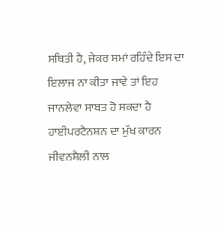ਸਥਿਤੀ ਹੈ, ਜੇਕਰ ਸਮਾਂ ਰਹਿੰਦੇ ਇਸ ਦਾ ਇਲਾਜ ਨਾ ਕੀਤਾ ਜਾਵੇ ਤਾਂ ਇਹ ਜਾਨਲੇਵਾ ਸਾਬਤ ਹੋ ਸਕਦਾ ਹੈ ਹਾਈਪਰਟੈਨਸ਼ਨ ਦਾ ਮੁੱਖ ਕਾਰਨ ਜੀਵਨਸ਼ੈਲੀ ਨਾਲ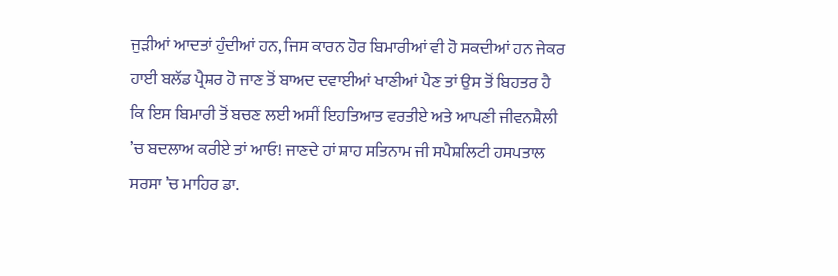ਜੁੜੀਆਂ ਆਦਤਾਂ ਹੁੰਦੀਆਂ ਹਨ, ਜਿਸ ਕਾਰਨ ਹੋਰ ਬਿਮਾਰੀਆਂ ਵੀ ਹੋ ਸਕਦੀਆਂ ਹਨ ਜੇਕਰ ਹਾਈ ਬਲੱਡ ਪ੍ਰੈਸ਼ਰ ਹੋ ਜਾਣ ਤੋਂ ਬਾਅਦ ਦਵਾਈਆਂ ਖਾਣੀਆਂ ਪੈਣ ਤਾਂ ਉਸ ਤੋਂ ਬਿਹਤਰ ਹੈ ਕਿ ਇਸ ਬਿਮਾਰੀ ਤੋਂ ਬਚਣ ਲਈ ਅਸੀਂ ਇਹਤਿਆਤ ਵਰਤੀਏ ਅਤੇ ਆਪਣੀ ਜੀਵਨਸ਼ੈਲੀ ’ਚ ਬਦਲਾਅ ਕਰੀਏ ਤਾਂ ਆਓ! ਜਾਣਦੇ ਹਾਂ ਸ਼ਾਹ ਸਤਿਨਾਮ ਜੀ ਸਪੈਸ਼ਲਿਟੀ ਹਸਪਤਾਲ ਸਰਸਾ ’ਚ ਮਾਹਿਰ ਡਾ.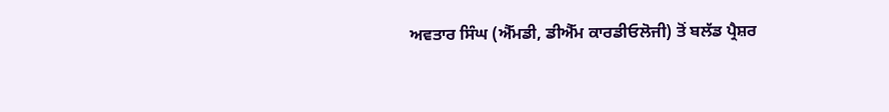ਅਵਤਾਰ ਸਿੰਘ (ਐੱਮਡੀ, ਡੀਐੱਮ ਕਾਰਡੀਓਲੋਜੀ) ਤੋਂ ਬਲੱਡ ਪ੍ਰੈਸ਼ਰ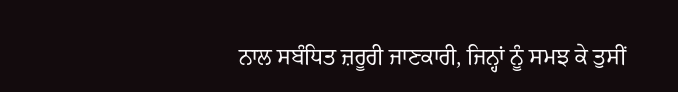ਨਾਲ ਸਬੰਧਿਤ ਜ਼ਰੂਰੀ ਜਾਣਕਾਰੀ, ਜਿਨ੍ਹਾਂ ਨੂੰ ਸਮਝ ਕੇ ਤੁਸੀਂ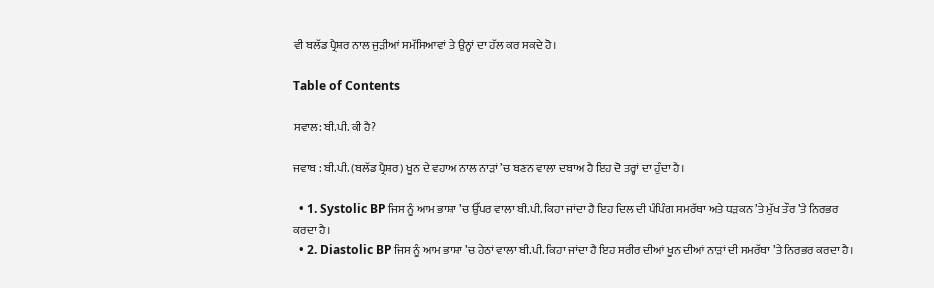ਵੀ ਬਲੱਡ ਪ੍ਰੈਸ਼ਰ ਨਾਲ ਜੁੜੀਆਂ ਸਮੱਸਿਆਵਾਂ ਤੇ ਉਨ੍ਹਾਂ ਦਾ ਹੱਲ ਕਰ ਸਕਦੇ ਹੋ।

Table of Contents

ਸਵਾਲ: ਬੀ.ਪੀ. ਕੀ ਹੈ?

ਜਵਾਬ : ਬੀ.ਪੀ. (ਬਲੱਡ ਪ੍ਰੈਸ਼ਰ) ਖੂਨ ਦੇ ਵਹਾਅ ਨਾਲ ਨਾੜਾਂ ’ਚ ਬਣਨ ਵਾਲਾ ਦਬਾਅ ਹੈ ਇਹ ਦੋ ਤਰ੍ਹਾਂ ਦਾ ਹੁੰਦਾ ਹੈ।

  • 1. Systolic BP ਜਿਸ ਨੂੰ ਆਮ ਭਾਸ਼ਾ ’ਚ ਉੱਪਰ ਵਾਲਾ ਬੀ.ਪੀ. ਕਿਹਾ ਜਾਂਦਾ ਹੈ ਇਹ ਦਿਲ ਦੀ ਪੰਪਿੰਗ ਸਮਰੱਥਾ ਅਤੇ ਧੜਕਨ ’ਤੇ ਮੁੱਖ ਤੌਰ ’ਤੇ ਨਿਰਭਰ ਕਰਦਾ ਹੈ।
  • 2. Diastolic BP ਜਿਸ ਨੂੰ ਆਮ ਭਾਸ਼ਾ ’ਚ ਹੇਠਾਂ ਵਾਲਾ ਬੀ.ਪੀ. ਕਿਹਾ ਜਾਂਦਾ ਹੈ ਇਹ ਸਰੀਰ ਦੀਆਂ ਖੂਨ ਦੀਆਂ ਨਾੜਾਂ ਦੀ ਸਮਰੱਥਾ ’ਤੇ ਨਿਰਭਰ ਕਰਦਾ ਹੈ।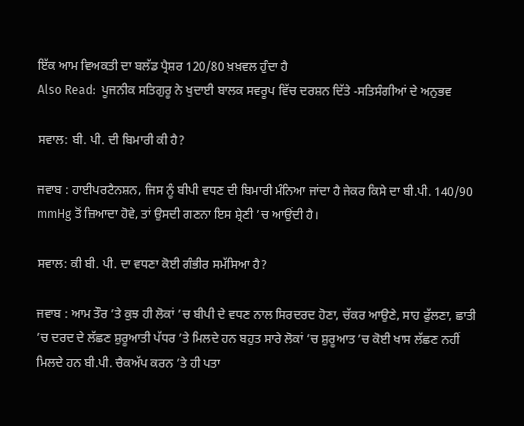ਇੱਕ ਆਮ ਵਿਅਕਤੀ ਦਾ ਬਲੱਡ ਪ੍ਰੈਸ਼ਰ 120/80 ਖ਼ਖ਼ਵਲ ਹੁੰਦਾ ਹੈ
Also Read:  ਪੂਜਨੀਕ ਸਤਿਗੁਰੂ ਨੇ ਖੁਦਾਈ ਬਾਲਕ ਸਵਰੂਪ ਵਿੱਚ ਦਰਸ਼ਨ ਦਿੱਤੇ -ਸਤਿਸੰਗੀਆਂ ਦੇ ਅਨੁਭਵ

ਸਵਾਲ: ਬੀ. ਪੀ. ਦੀ ਬਿਮਾਰੀ ਕੀ ਹੈ?

ਜਵਾਬ : ਹਾਈਪਰਟੈਨਸ਼ਨ, ਜਿਸ ਨੂੰ ਬੀਪੀ ਵਧਣ ਦੀ ਬਿਮਾਰੀ ਮੰਨਿਆ ਜਾਂਦਾ ਹੈ ਜੇਕਰ ਕਿਸੇ ਦਾ ਬੀ.ਪੀ. 140/90 mmHg ਤੋਂ ਜ਼ਿਆਦਾ ਹੋਵੇ, ਤਾਂ ਉਸਦੀ ਗਣਨਾ ਇਸ ਸ਼੍ਰੇਣੀ ’ਚ ਆਉਂਦੀ ਹੈ।

ਸਵਾਲ: ਕੀ ਬੀ. ਪੀ. ਦਾ ਵਧਣਾ ਕੋਈ ਗੰਭੀਰ ਸਮੱਸਿਆ ਹੈ?

ਜਵਾਬ : ਆਮ ਤੌਰ ’ਤੇ ਕੁਝ ਹੀ ਲੋਕਾਂ ’ਚ ਬੀਪੀ ਦੇ ਵਧਣ ਨਾਲ ਸਿਰਦਰਦ ਹੋਣਾ, ਚੱਕਰ ਆਉਣੇ, ਸਾਹ ਫੁੱਲਣਾ, ਛਾਤੀ ’ਚ ਦਰਦ ਦੇ ਲੱਛਣ ਸ਼ੁਰੂਆਤੀ ਪੱਧਰ ’ਤੇ ਮਿਲਦੇ ਹਨ ਬਹੁਤ ਸਾਰੇ ਲੋਕਾਂ ’ਚ ਸ਼ੁਰੂਆਤ ’ਚ ਕੋਈ ਖਾਸ ਲੱਛਣ ਨਹੀਂ ਮਿਲਦੇ ਹਨ ਬੀ.ਪੀ. ਚੈਕਅੱਪ ਕਰਨ ’ਤੇ ਹੀ ਪਤਾ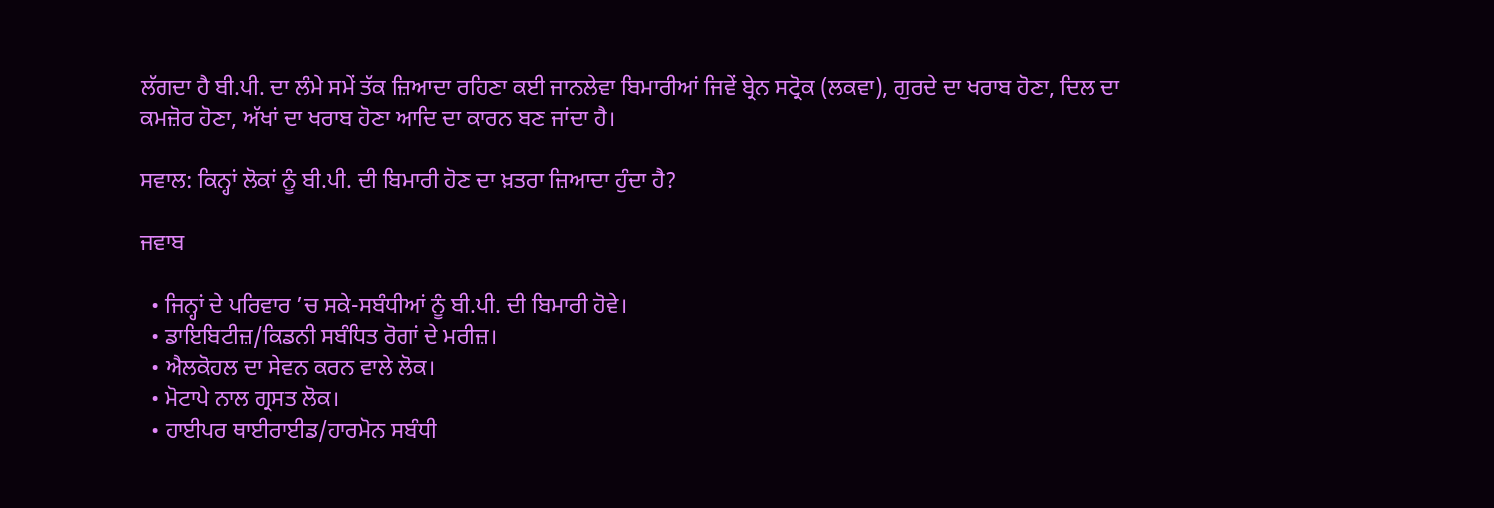ਲੱਗਦਾ ਹੈ ਬੀ.ਪੀ. ਦਾ ਲੰਮੇ ਸਮੇਂ ਤੱਕ ਜ਼ਿਆਦਾ ਰਹਿਣਾ ਕਈ ਜਾਨਲੇਵਾ ਬਿਮਾਰੀਆਂ ਜਿਵੇਂ ਬ੍ਰੇਨ ਸਟ੍ਰੋਕ (ਲਕਵਾ), ਗੁਰਦੇ ਦਾ ਖਰਾਬ ਹੋਣਾ, ਦਿਲ ਦਾ ਕਮਜ਼ੋਰ ਹੋਣਾ, ਅੱਖਾਂ ਦਾ ਖਰਾਬ ਹੋਣਾ ਆਦਿ ਦਾ ਕਾਰਨ ਬਣ ਜਾਂਦਾ ਹੈ।

ਸਵਾਲ: ਕਿਨ੍ਹਾਂ ਲੋਕਾਂ ਨੂੰ ਬੀ.ਪੀ. ਦੀ ਬਿਮਾਰੀ ਹੋਣ ਦਾ ਖ਼ਤਰਾ ਜ਼ਿਆਦਾ ਹੁੰਦਾ ਹੈ?

ਜਵਾਬ

  • ਜਿਨ੍ਹਾਂ ਦੇ ਪਰਿਵਾਰ ’ਚ ਸਕੇ-ਸਬੰਧੀਆਂ ਨੂੰ ਬੀ.ਪੀ. ਦੀ ਬਿਮਾਰੀ ਹੋਵੇ।
  • ਡਾਇਬਿਟੀਜ਼/ਕਿਡਨੀ ਸਬੰਧਿਤ ਰੋਗਾਂ ਦੇ ਮਰੀਜ਼।
  • ਐਲਕੋਹਲ ਦਾ ਸੇਵਨ ਕਰਨ ਵਾਲੇ ਲੋਕ।
  • ਮੋਟਾਪੇ ਨਾਲ ਗ੍ਰਸਤ ਲੋਕ।
  • ਹਾਈਪਰ ਥਾਈਰਾਈਡ/ਹਾਰਮੋਨ ਸਬੰਧੀ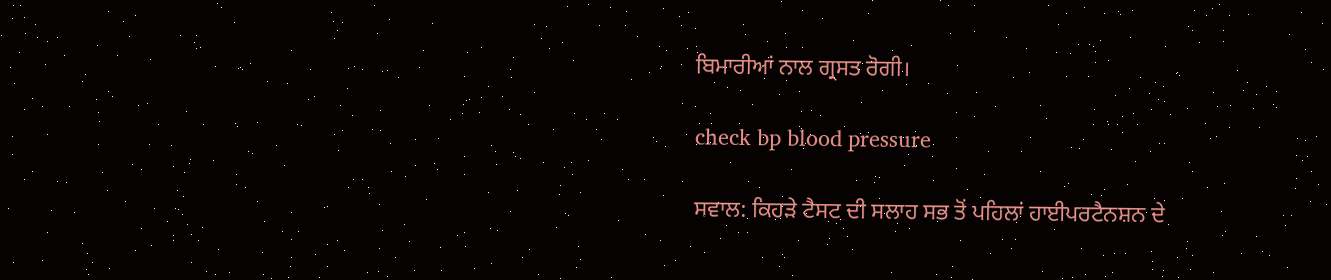ਬਿਮਾਰੀਆਂ ਨਾਲ ਗ੍ਰਸਤ ਰੋਗੀ।

check bp blood pressure

ਸਵਾਲ: ਕਿਹੜੇ ਟੈਸਟ ਦੀ ਸਲਾਹ ਸਭ ਤੋਂ ਪਹਿਲਾਂ ਹਾਈਪਰਟੈਨਸ਼ਨ ਦੇ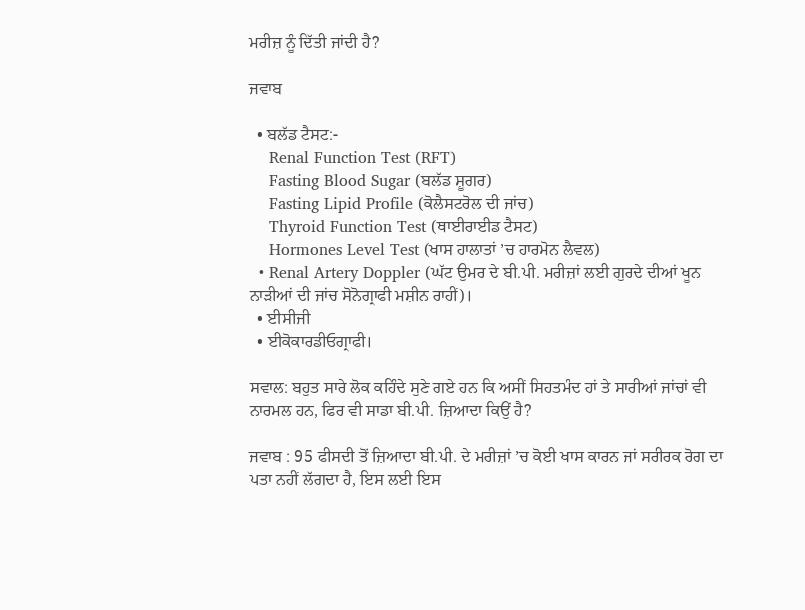ਮਰੀਜ਼ ਨੂੰ ਦਿੱਤੀ ਜਾਂਦੀ ਹੈ?

ਜਵਾਬ

  • ਬਲੱਡ ਟੈਸਟ:-
    Renal Function Test (RFT)
    Fasting Blood Sugar (ਬਲੱਡ ਸ਼ੂਗਰ)
    Fasting Lipid Profile (ਕੋਲੈਸਟਰੋਲ ਦੀ ਜਾਂਚ)
    Thyroid Function Test (ਥਾਈਰਾਈਡ ਟੈਸਟ)
    Hormones Level Test (ਖਾਸ ਹਾਲਾਤਾਂ ’ਚ ਹਾਰਮੋਨ ਲੈਵਲ)
  • Renal Artery Doppler (ਘੱਟ ਉਮਰ ਦੇ ਬੀ.ਪੀ. ਮਰੀਜ਼ਾਂ ਲਈ ਗੁਰਦੇ ਦੀਆਂ ਖੂਨ ਨਾੜੀਆਂ ਦੀ ਜਾਂਚ ਸੋਨੋਗ੍ਰਾਫੀ ਮਸ਼ੀਨ ਰਾਹੀਂ)।
  • ਈਸੀਜੀ
  • ਈਕੋਕਾਰਡੀਓਗ੍ਰਾਫੀ।

ਸਵਾਲ: ਬਹੁਤ ਸਾਰੇ ਲੋਕ ਕਹਿੰਦੇ ਸੁਣੇ ਗਏ ਹਨ ਕਿ ਅਸੀਂ ਸਿਹਤਮੰਦ ਹਾਂ ਤੇ ਸਾਰੀਆਂ ਜਾਂਚਾਂ ਵੀ ਨਾਰਮਲ ਹਨ, ਫਿਰ ਵੀ ਸਾਡਾ ਬੀ.ਪੀ. ਜ਼ਿਆਦਾ ਕਿਉਂ ਹੈ?

ਜਵਾਬ : 95 ਫੀਸਦੀ ਤੋਂ ਜ਼ਿਆਦਾ ਬੀ.ਪੀ. ਦੇ ਮਰੀਜ਼ਾਂ ’ਚ ਕੋਈ ਖਾਸ ਕਾਰਨ ਜਾਂ ਸਰੀਰਕ ਰੋਗ ਦਾ ਪਤਾ ਨਹੀਂ ਲੱਗਦਾ ਹੈ, ਇਸ ਲਈ ਇਸ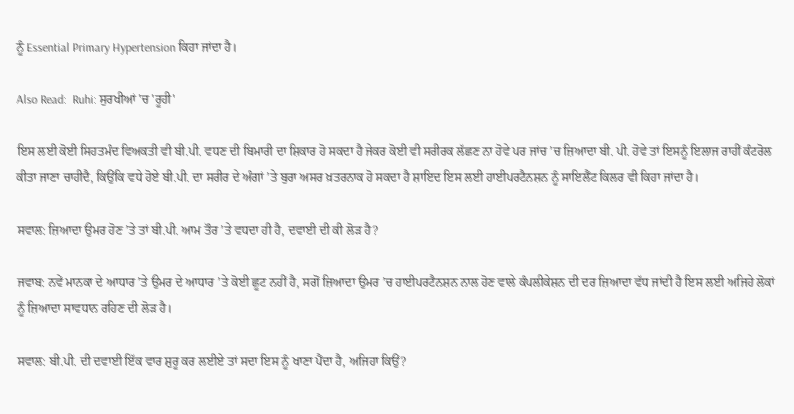ਨੂੰ Essential Primary Hypertension ਕਿਹਾ ਜਾਂਦਾ ਹੈ।

Also Read:  Ruhi: ਸੁਰਖੀਆਂ 'ਚ 'ਰੂਹੀ'

ਇਸ ਲਈ ਕੋਈ ਸਿਹਤਮੰਦ ਵਿਅਕਤੀ ਵੀ ਬੀ.ਪੀ. ਵਧਣ ਦੀ ਬਿਮਾਰੀ ਦਾ ਸ਼ਿਕਾਰ ਹੋ ਸਕਦਾ ਹੈ ਜੇਕਰ ਕੋਈ ਵੀ ਸਰੀਰਕ ਲੱਛਣ ਨਾ ਹੋਵੇ ਪਰ ਜਾਂਚ ’ਚ ਜ਼ਿਆਦਾ ਬੀ. ਪੀ. ਹੋਵੇ ਤਾਂ ਇਸਨੂੰ ਇਲਾਜ ਰਾਹੀਂ ਕੰਟਰੋਲ ਕੀਤਾ ਜਾਣਾ ਚਾਹੀਦੈ, ਕਿਉਂਕਿ ਵਧੇ ਹੋਏ ਬੀ.ਪੀ. ਦਾ ਸਰੀਰ ਦੇ ਅੰਗਾਂ ’ਤੇ ਬੁਰਾ ਅਸਰ ਖ਼ਤਰਨਾਕ ਹੋ ਸਕਦਾ ਹੈ ਸ਼ਾਇਦ ਇਸ ਲਈ ਹਾਈਪਰਟੈਨਸ਼ਨ ਨੂੰ ਸਾਇਲੈਂਟ ਕਿਲਰ ਵੀ ਕਿਹਾ ਜਾਂਦਾ ਹੈ।

ਸਵਾਲ: ਜ਼ਿਆਦਾ ਉਮਰ ਹੋਣ ’ਤੇ ਤਾਂ ਬੀ.ਪੀ. ਆਮ ਤੌਰ ’ਤੇ ਵਧਦਾ ਹੀ ਹੈ, ਦਵਾਈ ਦੀ ਕੀ ਲੋੜ ਹੈ?

ਜਵਾਬ: ਨਵੇਂ ਮਾਨਕਾ ਦੇ ਆਧਾਰ ’ਤੇ ਉਮਰ ਦੇ ਆਧਾਰ ’ਤੇ ਕੋਈ ਛੂਟ ਨਹੀਂ ਹੈ, ਸਗੋਂ ਜ਼ਿਆਦਾ ਉਮਰ ’ਚ ਹਾਈਪਰਟੈਨਸ਼ਨ ਨਾਲ ਹੋਣ ਵਾਲੇ ਕੰਪਲੀਕੇਸ਼ਨ ਦੀ ਦਰ ਜ਼ਿਆਦਾ ਵੱਧ ਜਾਂਦੀ ਹੈ ਇਸ ਲਈ ਅਜਿਹੇ ਲੋਕਾਂ ਨੂੰ ਜ਼ਿਆਦਾ ਸਾਵਧਾਨ ਰਹਿਣ ਦੀ ਲੋੜ ਹੈ।

ਸਵਾਲ: ਬੀ.ਪੀ. ਦੀ ਦਵਾਈ ਇੱਕ ਵਾਰ ਸ਼ੁਰੂ ਕਰ ਲਈਏ ਤਾਂ ਸਦਾ ਇਸ ਨੂੰ ਖਾਣਾ ਪੈਂਦਾ ਹੈ, ਅਜਿਹਾ ਕਿਉਂ?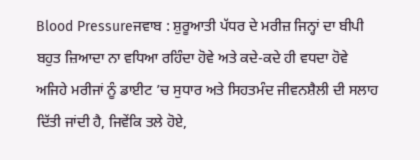Blood Pressureਜਵਾਬ : ਸ਼ੁਰੂਆਤੀ ਪੱਧਰ ਦੇ ਮਰੀਜ਼ ਜਿਨ੍ਹਾਂ ਦਾ ਬੀਪੀ ਬਹੁਤ ਜ਼ਿਆਦਾ ਨਾ ਵਧਿਆ ਰਹਿੰਦਾ ਹੋਵੇ ਅਤੇ ਕਦੇ-ਕਦੇ ਹੀ ਵਧਦਾ ਹੋਵੇ ਅਜਿਹੇ ਮਰੀਜਾਂ ਨੂੰ ਡਾਈਟ ’ਚ ਸੁਧਾਰ ਅਤੇ ਸਿਹਤਮੰਦ ਜੀਵਨਸ਼ੈਲੀ ਦੀ ਸਲਾਹ ਦਿੱਤੀ ਜਾਂਦੀ ਹੈ, ਜਿਵੇਂਕਿ ਤਲੇ ਹੋਏ,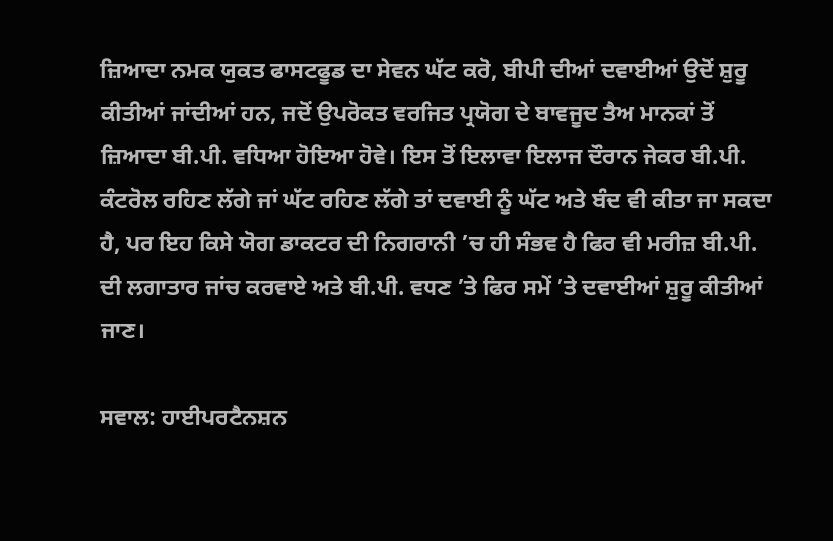ਜ਼ਿਆਦਾ ਨਮਕ ਯੁਕਤ ਫਾਸਟਫੂਡ ਦਾ ਸੇਵਨ ਘੱਟ ਕਰੋ, ਬੀਪੀ ਦੀਆਂ ਦਵਾਈਆਂ ਉਦੋਂ ਸ਼ੁਰੂ ਕੀਤੀਆਂ ਜਾਂਦੀਆਂ ਹਨ, ਜਦੋਂ ਉਪਰੋਕਤ ਵਰਜਿਤ ਪ੍ਰਯੋਗ ਦੇ ਬਾਵਜੂਦ ਤੈਅ ਮਾਨਕਾਂ ਤੋਂ ਜ਼ਿਆਦਾ ਬੀ.ਪੀ. ਵਧਿਆ ਹੋਇਆ ਹੋਵੇ। ਇਸ ਤੋਂ ਇਲਾਵਾ ਇਲਾਜ ਦੌਰਾਨ ਜੇਕਰ ਬੀ.ਪੀ. ਕੰਟਰੋਲ ਰਹਿਣ ਲੱਗੇ ਜਾਂ ਘੱਟ ਰਹਿਣ ਲੱਗੇ ਤਾਂ ਦਵਾਈ ਨੂੰ ਘੱਟ ਅਤੇ ਬੰਦ ਵੀ ਕੀਤਾ ਜਾ ਸਕਦਾ ਹੈ, ਪਰ ਇਹ ਕਿਸੇ ਯੋਗ ਡਾਕਟਰ ਦੀ ਨਿਗਰਾਨੀ ’ਚ ਹੀ ਸੰਭਵ ਹੈ ਫਿਰ ਵੀ ਮਰੀਜ਼ ਬੀ.ਪੀ. ਦੀ ਲਗਾਤਾਰ ਜਾਂਚ ਕਰਵਾਏ ਅਤੇ ਬੀ.ਪੀ. ਵਧਣ ’ਤੇ ਫਿਰ ਸਮੇਂ ’ਤੇ ਦਵਾਈਆਂ ਸ਼ੁਰੂ ਕੀਤੀਆਂ ਜਾਣ।

ਸਵਾਲ: ਹਾਈਪਰਟੈਨਸ਼ਨ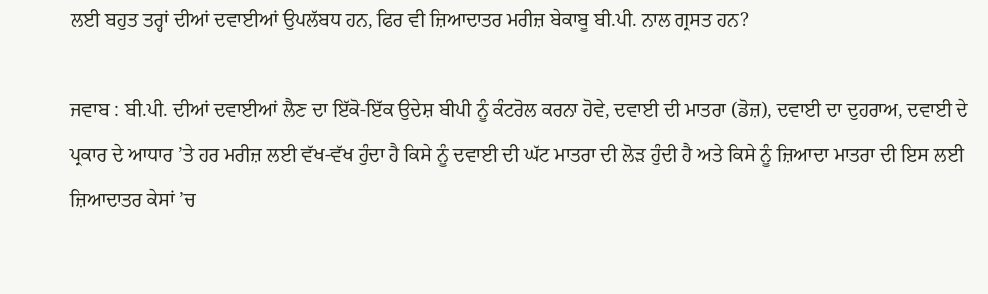ਲਈ ਬਹੁਤ ਤਰ੍ਹਾਂ ਦੀਆਂ ਦਵਾਈਆਂ ਉਪਲੱਬਧ ਹਨ, ਫਿਰ ਵੀ ਜ਼ਿਆਦਾਤਰ ਮਰੀਜ਼ ਬੇਕਾਬੂ ਬੀ.ਪੀ. ਨਾਲ ਗ੍ਰਸਤ ਹਨ?

ਜਵਾਬ : ਬੀ.ਪੀ. ਦੀਆਂ ਦਵਾਈਆਂ ਲੈਣ ਦਾ ਇੱਕੋ-ਇੱਕ ਉਦੇਸ਼ ਬੀਪੀ ਨੂੰ ਕੰਟਰੋਲ ਕਰਨਾ ਹੋਵੇ, ਦਵਾਈ ਦੀ ਮਾਤਰਾ (ਡੋਜ਼), ਦਵਾਈ ਦਾ ਦੁਹਰਾਅ, ਦਵਾਈ ਦੇ ਪ੍ਰਕਾਰ ਦੇ ਆਧਾਰ ’ਤੇ ਹਰ ਮਰੀਜ਼ ਲਈ ਵੱਖ-ਵੱਖ ਹੁੰਦਾ ਹੈ ਕਿਸੇ ਨੂੰ ਦਵਾਈ ਦੀ ਘੱਟ ਮਾਤਰਾ ਦੀ ਲੋੜ ਹੁੰਦੀ ਹੈ ਅਤੇ ਕਿਸੇ ਨੂੰ ਜ਼ਿਆਦਾ ਮਾਤਰਾ ਦੀ ਇਸ ਲਈ ਜ਼ਿਆਦਾਤਰ ਕੇਸਾਂ ’ਚ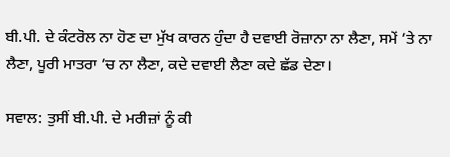ਬੀ.ਪੀ. ਦੇ ਕੰਟਰੋਲ ਨਾ ਹੋਣ ਦਾ ਮੁੱਖ ਕਾਰਨ ਹੁੰਦਾ ਹੈ ਦਵਾਈ ਰੋਜ਼ਾਨਾ ਨਾ ਲੈਣਾ, ਸਮੇਂ ’ਤੇ ਨਾ ਲੈਣਾ, ਪੂਰੀ ਮਾਤਰਾ ’ਚ ਨਾ ਲੈਣਾ, ਕਦੇ ਦਵਾਈ ਲੈਣਾ ਕਦੇ ਛੱਡ ਦੇਣਾ।

ਸਵਾਲ: ਤੁਸੀਂ ਬੀ.ਪੀ. ਦੇ ਮਰੀਜ਼ਾਂ ਨੂੰ ਕੀ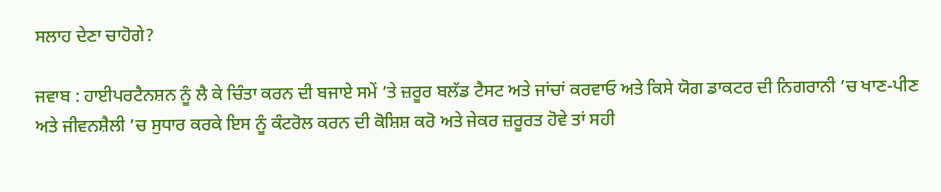ਸਲਾਹ ਦੇਣਾ ਚਾਹੋਗੇ?

ਜਵਾਬ : ਹਾਈਪਰਟੈਨਸ਼ਨ ਨੂੰ ਲੈ ਕੇ ਚਿੰਤਾ ਕਰਨ ਦੀ ਬਜਾਏ ਸਮੇਂ ’ਤੇ ਜ਼ਰੂਰ ਬਲੱਡ ਟੈਸਟ ਅਤੇ ਜਾਂਚਾਂ ਕਰਵਾਓ ਅਤੇ ਕਿਸੇ ਯੋਗ ਡਾਕਟਰ ਦੀ ਨਿਗਰਾਨੀ ’ਚ ਖਾਣ-ਪੀਣ ਅਤੇ ਜੀਵਨਸ਼ੈਲੀ ’ਚ ਸੁਧਾਰ ਕਰਕੇ ਇਸ ਨੂੰ ਕੰਟਰੋਲ ਕਰਨ ਦੀ ਕੋਸ਼ਿਸ਼ ਕਰੋ ਅਤੇ ਜੇਕਰ ਜ਼ਰੂਰਤ ਹੋਵੇ ਤਾਂ ਸਹੀ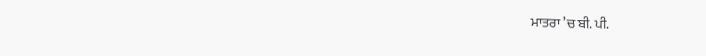ਮਾਤਰਾ ’ਚ ਬੀ. ਪੀ.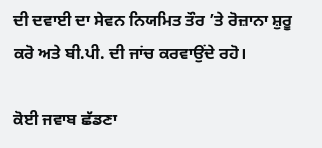ਦੀ ਦਵਾਈ ਦਾ ਸੇਵਨ ਨਿਯਮਿਤ ਤੌਰ ’ਤੇ ਰੋਜ਼ਾਨਾ ਸ਼ੁਰੂ ਕਰੋ ਅਤੇ ਬੀ.ਪੀ. ਦੀ ਜਾਂਚ ਕਰਵਾਉਂਦੇ ਰਹੋ।

ਕੋਈ ਜਵਾਬ ਛੱਡਣਾ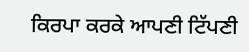ਕਿਰਪਾ ਕਰਕੇ ਆਪਣੀ ਟਿੱਪਣੀ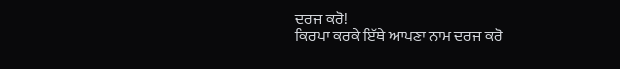ਦਰਜ ਕਰੋ!
ਕਿਰਪਾ ਕਰਕੇ ਇੱਥੇ ਆਪਣਾ ਨਾਮ ਦਰਜ ਕਰੋ